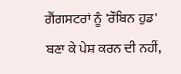ਗੈਂਗਸਟਰਾਂ ਨੂੰ 'ਰੌਬਿਨ ਹੁਡ' ਬਣਾ ਕੇ ਪੇਸ਼ ਕਰਨ ਦੀ ਨਹੀਂ,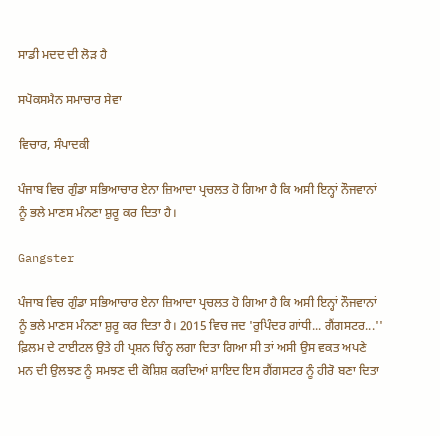ਸਾਡੀ ਮਦਦ ਦੀ ਲੋੜ ਹੈ

ਸਪੋਕਸਮੈਨ ਸਮਾਚਾਰ ਸੇਵਾ

ਵਿਚਾਰ, ਸੰਪਾਦਕੀ

ਪੰਜਾਬ ਵਿਚ ਗੁੰਡਾ ਸਭਿਆਚਾਰ ਏਨਾ ਜ਼ਿਆਦਾ ਪ੍ਰਚਲਤ ਹੋ ਗਿਆ ਹੈ ਕਿ ਅਸੀ ਇਨ੍ਹਾਂ ਨੌਜਵਾਨਾਂ ਨੂੰ ਭਲੇ ਮਾਣਸ ਮੰਨਣਾ ਸ਼ੁਰੂ ਕਰ ਦਿਤਾ ਹੈ।

Gangster

ਪੰਜਾਬ ਵਿਚ ਗੁੰਡਾ ਸਭਿਆਚਾਰ ਏਨਾ ਜ਼ਿਆਦਾ ਪ੍ਰਚਲਤ ਹੋ ਗਿਆ ਹੈ ਕਿ ਅਸੀ ਇਨ੍ਹਾਂ ਨੌਜਵਾਨਾਂ ਨੂੰ ਭਲੇ ਮਾਣਸ ਮੰਨਣਾ ਸ਼ੁਰੂ ਕਰ ਦਿਤਾ ਹੈ। 2015 ਵਿਚ ਜਦ 'ਰੁਪਿੰਦਰ ਗਾਂਧੀ... ਗੈਂਗਸਟਰ...'' ਫ਼ਿਲਮ ਦੇ ਟਾਈਟਲ ਉਤੇ ਹੀ ਪ੍ਰਸ਼ਨ ਚਿੰਨ੍ਹ ਲਗਾ ਦਿਤਾ ਗਿਆ ਸੀ ਤਾਂ ਅਸੀ ਉਸ ਵਕਤ ਅਪਣੇ ਮਨ ਦੀ ਉਲਝਣ ਨੂੰ ਸਮਝਣ ਦੀ ਕੋਸ਼ਿਸ਼ ਕਰਦਿਆਂ ਸ਼ਾਇਦ ਇਸ ਗੈਂਗਸਟਰ ਨੂੰ ਹੀਰੋ ਬਣਾ ਦਿਤਾ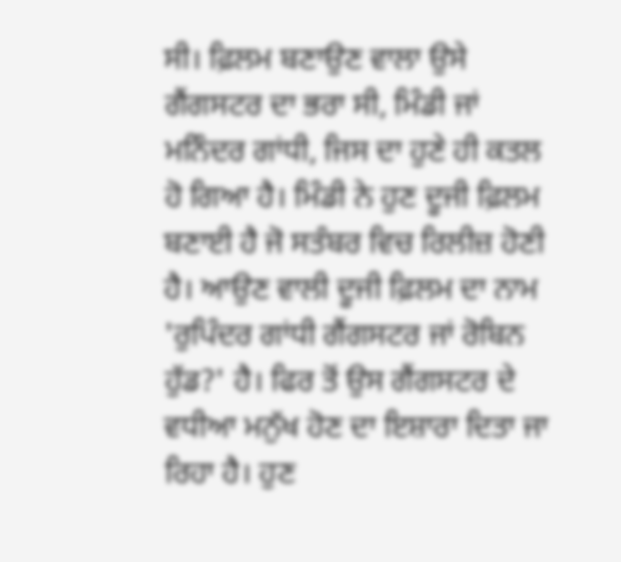ਸੀ। ਫ਼ਿਲਮ ਬਣਾਉਣ ਵਾਲਾ ਉਸੇ ਗੈਂਗਸਟਰ ਦਾ ਭਰਾ ਸੀ, ਮਿੰਡੀ ਜਾਂ ਮਨਿੰਦਰ ਗਾਂਧੀ, ਜਿਸ ਦਾ ਹੁਣੇ ਹੀ ਕਤਲ ਹੋ ਗਿਆ ਹੈ। ਮਿੰਡੀ ਨੇ ਹੁਣ ਦੂਜੀ ਫ਼ਿਲਮ ਬਣਾਈ ਹੈ ਜੋ ਸਤੰਬਰ ਵਿਚ ਰਿਲੀਜ਼ ਹੋਣੀ ਹੈ। ਆਉਣ ਵਾਲੀ ਦੂਜੀ ਫ਼ਿਲਮ ਦਾ ਨਾਮ 'ਰੁਪਿੰਦਰ ਗਾਂਧੀ ਗੈਂਗਸਟਰ ਜਾਂ ਰੋਬਿਨ ਹੁੱਡ?' ਹੈ। ਫਿਰ ਤੋਂ ਉਸ ਗੈਂਗਸਟਰ ਦੇ ਵਧੀਆ ਮਨੁੱਖ ਹੋਣ ਦਾ ਇਸ਼ਾਰਾ ਦਿਤਾ ਜਾ ਰਿਹਾ ਹੈ। ਹੁਣ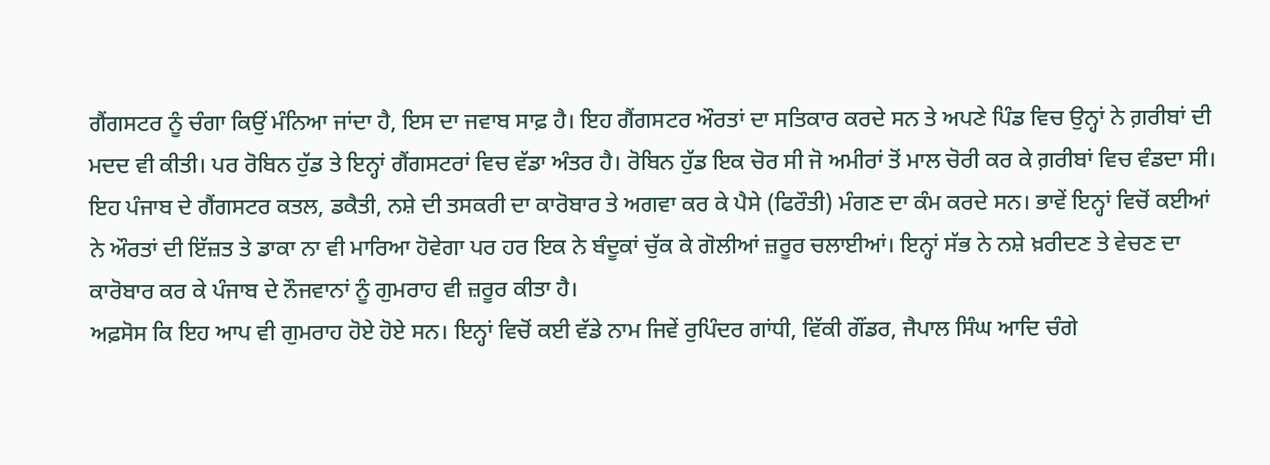ਗੈਂਗਸਟਰ ਨੂੰ ਚੰਗਾ ਕਿਉਂ ਮੰਨਿਆ ਜਾਂਦਾ ਹੈ, ਇਸ ਦਾ ਜਵਾਬ ਸਾਫ਼ ਹੈ। ਇਹ ਗੈਂਗਸਟਰ ਔਰਤਾਂ ਦਾ ਸਤਿਕਾਰ ਕਰਦੇ ਸਨ ਤੇ ਅਪਣੇ ਪਿੰਡ ਵਿਚ ਉਨ੍ਹਾਂ ਨੇ ਗ਼ਰੀਬਾਂ ਦੀ ਮਦਦ ਵੀ ਕੀਤੀ। ਪਰ ਰੋਬਿਨ ਹੁੱਡ ਤੇ ਇਨ੍ਹਾਂ ਗੈਂਗਸਟਰਾਂ ਵਿਚ ਵੱਡਾ ਅੰਤਰ ਹੈ। ਰੋਬਿਨ ਹੁੱਡ ਇਕ ਚੋਰ ਸੀ ਜੋ ਅਮੀਰਾਂ ਤੋਂ ਮਾਲ ਚੋਰੀ ਕਰ ਕੇ ਗ਼ਰੀਬਾਂ ਵਿਚ ਵੰਡਦਾ ਸੀ। ਇਹ ਪੰਜਾਬ ਦੇ ਗੈਂਗਸਟਰ ਕਤਲ, ਡਕੈਤੀ, ਨਸ਼ੇ ਦੀ ਤਸਕਰੀ ਦਾ ਕਾਰੋਬਾਰ ਤੇ ਅਗਵਾ ਕਰ ਕੇ ਪੈਸੇ (ਫਿਰੌਤੀ) ਮੰਗਣ ਦਾ ਕੰਮ ਕਰਦੇ ਸਨ। ਭਾਵੇਂ ਇਨ੍ਹਾਂ ਵਿਚੋਂ ਕਈਆਂ ਨੇ ਔਰਤਾਂ ਦੀ ਇੱਜ਼ਤ ਤੇ ਡਾਕਾ ਨਾ ਵੀ ਮਾਰਿਆ ਹੋਵੇਗਾ ਪਰ ਹਰ ਇਕ ਨੇ ਬੰਦੂਕਾਂ ਚੁੱਕ ਕੇ ਗੋਲੀਆਂ ਜ਼ਰੂਰ ਚਲਾਈਆਂ। ਇਨ੍ਹਾਂ ਸੱਭ ਨੇ ਨਸ਼ੇ ਖ਼ਰੀਦਣ ਤੇ ਵੇਚਣ ਦਾ ਕਾਰੋਬਾਰ ਕਰ ਕੇ ਪੰਜਾਬ ਦੇ ਨੌਜਵਾਨਾਂ ਨੂੰ ਗੁਮਰਾਹ ਵੀ ਜ਼ਰੂਰ ਕੀਤਾ ਹੈ।
ਅਫ਼ਸੋਸ ਕਿ ਇਹ ਆਪ ਵੀ ਗੁਮਰਾਹ ਹੋਏ ਹੋਏ ਸਨ। ਇਨ੍ਹਾਂ ਵਿਚੋਂ ਕਈ ਵੱਡੇ ਨਾਮ ਜਿਵੇਂ ਰੁਪਿੰਦਰ ਗਾਂਧੀ, ਵਿੱਕੀ ਗੌਂਡਰ, ਜੈਪਾਲ ਸਿੰਘ ਆਦਿ ਚੰਗੇ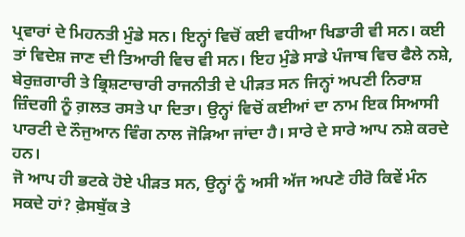ਪ੍ਰਵਾਰਾਂ ਦੇ ਮਿਹਨਤੀ ਮੁੰਡੇ ਸਨ। ਇਨ੍ਹਾਂ ਵਿਚੋਂ ਕਈ ਵਧੀਆ ਖਿਡਾਰੀ ਵੀ ਸਨ। ਕਈ ਤਾਂ ਵਿਦੇਸ਼ ਜਾਣ ਦੀ ਤਿਆਰੀ ਵਿਚ ਵੀ ਸਨ। ਇਹ ਮੁੰਡੇ ਸਾਡੇ ਪੰਜਾਬ ਵਿਚ ਫੈਲੇ ਨਸ਼ੇ, ਬੇਰੁਜ਼ਗਾਰੀ ਤੇ ਭ੍ਰਿਸ਼ਟਾਚਾਰੀ ਰਾਜਨੀਤੀ ਦੇ ਪੀੜਤ ਸਨ ਜਿਨ੍ਹਾਂ ਅਪਣੀ ਨਿਰਾਸ਼ ਜ਼ਿੰਦਗੀ ਨੂੰ ਗ਼ਲਤ ਰਸਤੇ ਪਾ ਦਿਤਾ। ਉਨ੍ਹਾਂ ਵਿਚੋਂ ਕਈਆਂ ਦਾ ਨਾਮ ਇਕ ਸਿਆਸੀ ਪਾਰਟੀ ਦੇ ਨੌਜੁਆਨ ਵਿੰਗ ਨਾਲ ਜੋੜਿਆ ਜਾਂਦਾ ਹੈ। ਸਾਰੇ ਦੇ ਸਾਰੇ ਆਪ ਨਸ਼ੇ ਕਰਦੇ ਹਨ।
ਜੋ ਆਪ ਹੀ ਭਟਕੇ ਹੋਏ ਪੀੜਤ ਸਨ, ਉਨ੍ਹਾਂ ਨੂੰ ਅਸੀ ਅੱਜ ਅਪਣੇ ਹੀਰੋ ਕਿਵੇਂ ਮੰਨ ਸਕਦੇ ਹਾਂ? ਫ਼ੇਸਬੁੱਕ ਤੇ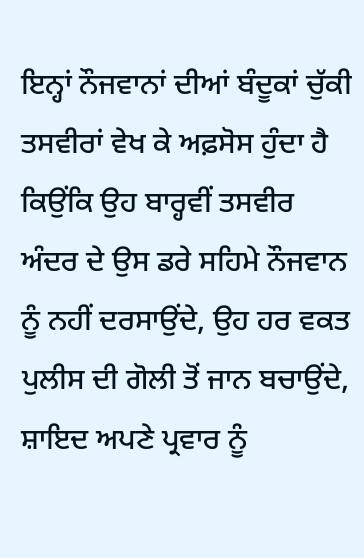ਇਨ੍ਹਾਂ ਨੌਜਵਾਨਾਂ ਦੀਆਂ ਬੰਦੂਕਾਂ ਚੁੱਕੀ ਤਸਵੀਰਾਂ ਵੇਖ ਕੇ ਅਫ਼ਸੋਸ ਹੁੰਦਾ ਹੈ ਕਿਉਂਕਿ ਉਹ ਬਾਰ੍ਹਵੀਂ ਤਸਵੀਰ ਅੰਦਰ ਦੇ ਉਸ ਡਰੇ ਸਹਿਮੇ ਨੌਜਵਾਨ ਨੂੰ ਨਹੀਂ ਦਰਸਾਉਂਦੇ, ਉਹ ਹਰ ਵਕਤ ਪੁਲੀਸ ਦੀ ਗੋਲੀ ਤੋਂ ਜਾਨ ਬਚਾਉਂਦੇ, ਸ਼ਾਇਦ ਅਪਣੇ ਪ੍ਰਵਾਰ ਨੂੰ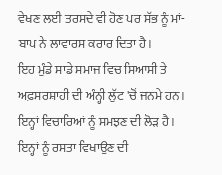ਵੇਖਣ ਲਈ ਤਰਸਦੇ ਵੀ ਹੋਣ ਪਰ ਸੱਭ ਨੂੰ ਮਾਂ-ਬਾਪ ਨੇ ਲਾਵਾਰਸ ਕਰਾਰ ਦਿਤਾ ਹੈ।
ਇਹ ਮੁੰਡੇ ਸਾਡੇ ਸਮਾਜ ਵਿਚ ਸਿਆਸੀ ਤੇ ਅਫ਼ਸਰਸ਼ਾਹੀ ਦੀ ਅੰਨ੍ਹੀ ਲੁੱਟ 'ਚੋਂ ਜਨਮੇ ਹਨ। ਇਨ੍ਹਾਂ ਵਿਚਾਰਿਆਂ ਨੂੰ ਸਮਝਣ ਦੀ ਲੋੜ ਹੈ। ਇਨ੍ਹਾਂ ਨੂੰ ਰਸਤਾ ਵਿਖਾਉਣ ਦੀ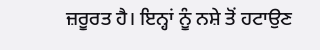ਜ਼ਰੂਰਤ ਹੈ। ਇਨ੍ਹਾਂ ਨੂੰ ਨਸ਼ੇ ਤੋਂ ਹਟਾਉਣ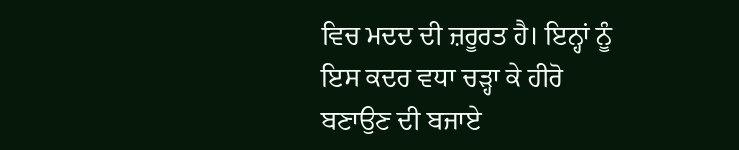ਵਿਚ ਮਦਦ ਦੀ ਜ਼ਰੂਰਤ ਹੈ। ਇਨ੍ਹਾਂ ਨੂੰ ਇਸ ਕਦਰ ਵਧਾ ਚੜ੍ਹਾ ਕੇ ਹੀਰੋ ਬਣਾਉਣ ਦੀ ਬਜਾਏ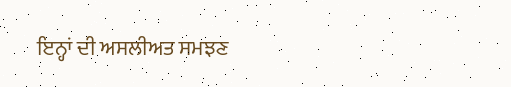ਇਨ੍ਹਾਂ ਦੀ ਅਸਲੀਅਤ ਸਮਝਣ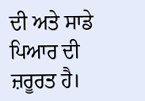ਦੀ ਅਤੇ ਸਾਡੇ ਪਿਆਰ ਦੀ ਜ਼ਰੂਰਤ ਹੈ।